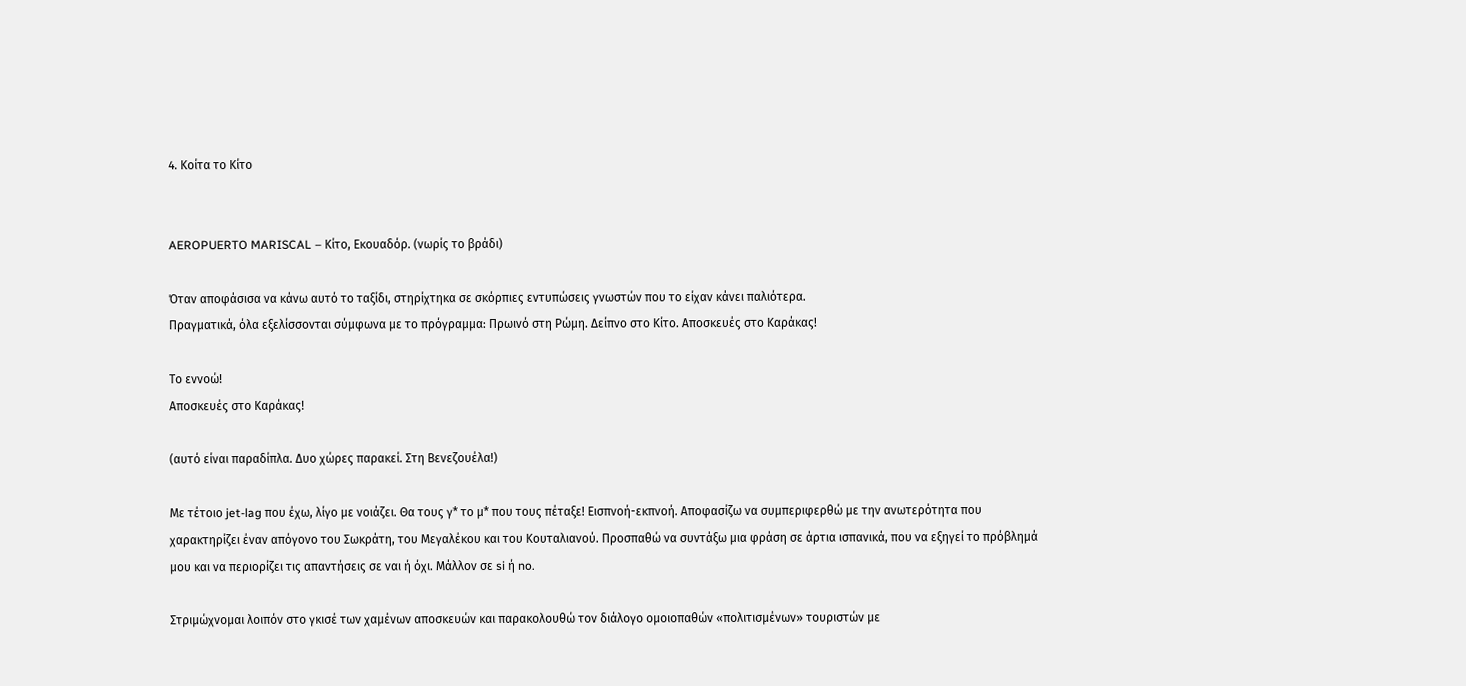4. Κοίτα το Κίτο


AEROPUERTO MARISCAL – Κίτο, Εκουαδόρ. (νωρίς το βράδι)

Όταν αποφάσισα να κάνω αυτό το ταξίδι, στηρίχτηκα σε σκόρπιες εντυπώσεις γνωστών που το είχαν κάνει παλιότερα.
Πραγματικά, όλα εξελίσσονται σύμφωνα με το πρόγραμμα: Πρωινό στη Ρώμη. Δείπνο στο Κίτο. Αποσκευές στο Καράκας!

Το εννοώ!
Αποσκευές στο Καράκας!

(αυτό είναι παραδίπλα. Δυο χώρες παρακεί. Στη Βενεζουέλα!)

Με τέτοιο jet-lag που έχω, λίγο με νοιάζει. Θα τους γ* το μ* που τους πέταξε! Εισπνοή-εκπνοή. Αποφασίζω να συμπεριφερθώ με την ανωτερότητα που χαρακτηρίζει έναν απόγονο του Σωκράτη, του Μεγαλέκου και του Κουταλιανού. Προσπαθώ να συντάξω μια φράση σε άρτια ισπανικά, που να εξηγεί το πρόβλημά μου και να περιορίζει τις απαντήσεις σε ναι ή όχι. Μάλλον σε si ή no.

Στριμώχνομαι λοιπόν στο γκισέ των χαμένων αποσκευών και παρακολουθώ τον διάλογο ομοιοπαθών «πολιτισμένων» τουριστών με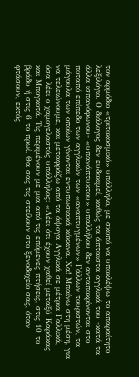τον αρμόδιο «τριτοκοσμικό» υπάλληλο, με σκοπό να υποκλέψω το απαραίτητο λεξιλόγιο. Ο διάλογος δεν ευδοκιμεί, καθώς τα άπταιστα αγγλικά του -κατά τα άλλα ισπανόφωνου- «υπανάπτυκτου» υπαλλήλου δεν ανταποκρίνονται στο ποταπό επίπεδο των αγγλικών των «αναπτυγμένων» Γάλλων τουριστών, τα μάγουλα των οποίων γίνονται εντυπωσιακά κόκκινα. Χα! Μπαίνω στη μέση, για να τελειώνουμε, και μεταφράζω από τα άψογα Αγγλικά σε μέτρια Γαλλικά, όσα λέει ο χαμογελαστός υπάλληλος: «Λέει ότι έχουν χαθεί μεταξύ Καράκας και Μπογκοτά. Τις περιμένουν με μια από τις επόμενες πτήσεις, στις 10 το βράδυ ή στις 6 το πρωί. Θα σας τις στείλουν στο ξενοδοχείο σας, όταν φτάσουν, εκτός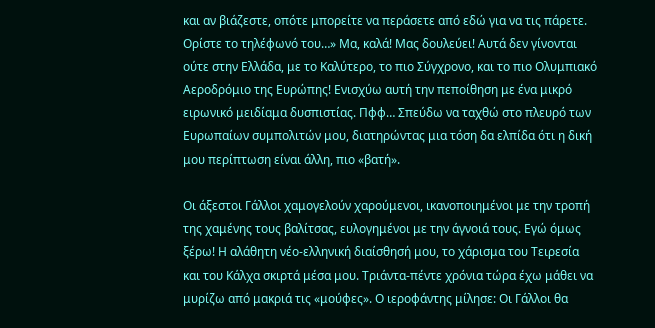και αν βιάζεστε, οπότε μπορείτε να περάσετε από εδώ για να τις πάρετε. Ορίστε το τηλέφωνό του…» Μα, καλά! Μας δουλεύει! Αυτά δεν γίνονται ούτε στην Ελλάδα, με το Καλύτερο, το πιο Σύγχρονο, και το πιο Ολυμπιακό Αεροδρόμιο της Ευρώπης! Ενισχύω αυτή την πεποίθηση με ένα μικρό ειρωνικό μειδίαμα δυσπιστίας. Πφφ… Σπεύδω να ταχθώ στο πλευρό των Ευρωπαίων συμπολιτών μου, διατηρώντας μια τόση δα ελπίδα ότι η δική μου περίπτωση είναι άλλη, πιο «βατή».

Οι άξεστοι Γάλλοι χαμογελούν χαρούμενοι, ικανοποιημένοι με την τροπή της χαμένης τους βαλίτσας, ευλογημένοι με την άγνοιά τους. Εγώ όμως ξέρω! Η αλάθητη νέο-ελληνική διαίσθησή μου, το χάρισμα του Τειρεσία και του Κάλχα σκιρτά μέσα μου. Τριάντα-πέντε χρόνια τώρα έχω μάθει να μυρίζω από μακριά τις «μούφες». Ο ιεροφάντης μίλησε: Οι Γάλλοι θα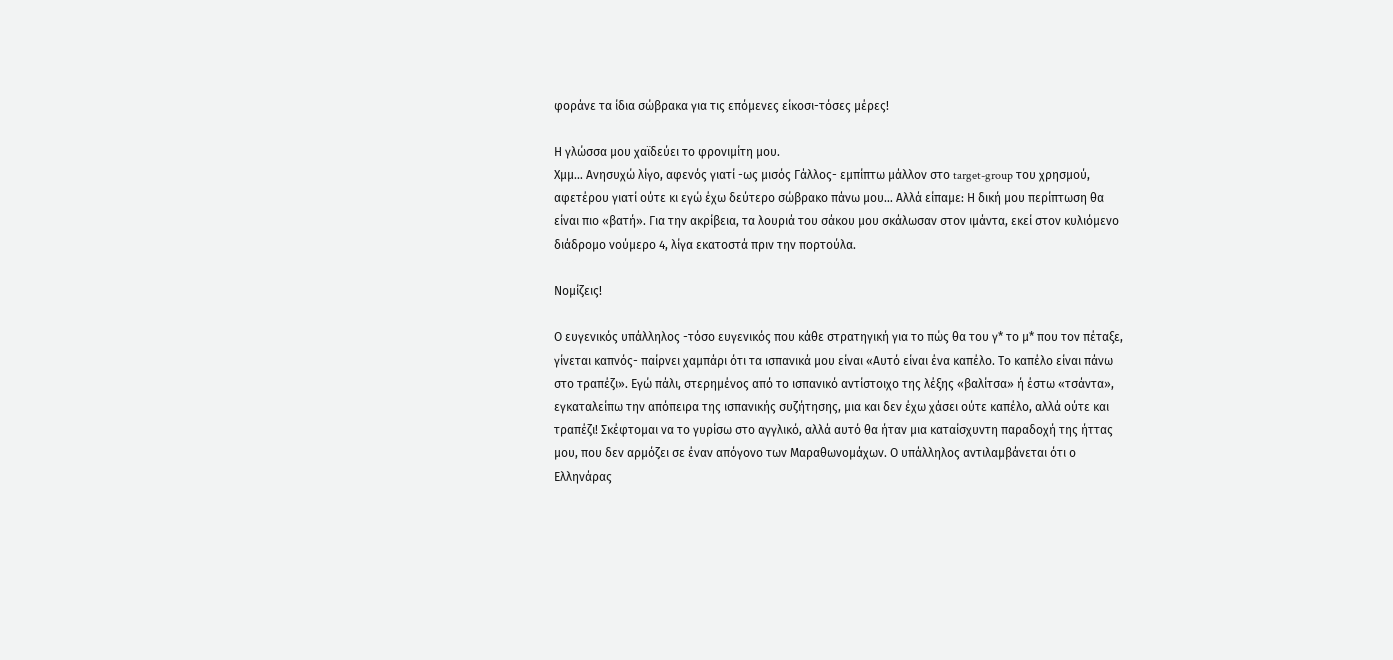φοράνε τα ίδια σώβρακα για τις επόμενες είκοσι-τόσες μέρες!

Η γλώσσα μου χαϊδεύει το φρονιμίτη μου.
Χμμ… Ανησυχώ λίγο, αφενός γιατί -ως μισός Γάλλος- εμπίπτω μάλλον στο target-group του χρησμού, αφετέρου γιατί ούτε κι εγώ έχω δεύτερο σώβρακο πάνω μου… Αλλά είπαμε: Η δική μου περίπτωση θα είναι πιο «βατή». Για την ακρίβεια, τα λουριά του σάκου μου σκάλωσαν στον ιμάντα, εκεί στον κυλιόμενο διάδρομο νούμερο 4, λίγα εκατοστά πριν την πορτούλα.

Νομίζεις!

Ο ευγενικός υπάλληλος -τόσο ευγενικός που κάθε στρατηγική για το πώς θα του γ* το μ* που τον πέταξε, γίνεται καπνός- παίρνει χαμπάρι ότι τα ισπανικά μου είναι «Αυτό είναι ένα καπέλο. Το καπέλο είναι πάνω στο τραπέζι». Εγώ πάλι, στερημένος από το ισπανικό αντίστοιχο της λέξης «βαλίτσα» ή έστω «τσάντα», εγκαταλείπω την απόπειρα της ισπανικής συζήτησης, μια και δεν έχω χάσει ούτε καπέλο, αλλά ούτε και τραπέζι! Σκέφτομαι να το γυρίσω στο αγγλικό, αλλά αυτό θα ήταν μια καταίσχυντη παραδοχή της ήττας μου, που δεν αρμόζει σε έναν απόγονο των Μαραθωνομάχων. Ο υπάλληλος αντιλαμβάνεται ότι ο Ελληνάρας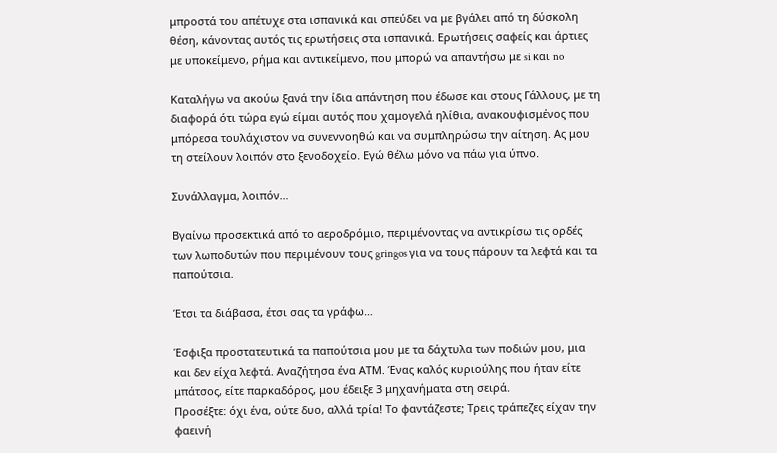μπροστά του απέτυχε στα ισπανικά και σπεύδει να με βγάλει από τη δύσκολη θέση, κάνοντας αυτός τις ερωτήσεις στα ισπανικά. Ερωτήσεις σαφείς και άρτιες με υποκείμενο, ρήμα και αντικείμενο, που μπορώ να απαντήσω με si και no

Καταλήγω να ακούω ξανά την ίδια απάντηση που έδωσε και στους Γάλλους, με τη διαφορά ότι τώρα εγώ είμαι αυτός που χαμογελά ηλίθια, ανακουφισμένος που μπόρεσα τουλάχιστον να συνεννοηθώ και να συμπληρώσω την αίτηση. Ας μου τη στείλουν λοιπόν στο ξενοδοχείο. Εγώ θέλω μόνο να πάω για ύπνο.

Συνάλλαγμα, λοιπόν…

Βγαίνω προσεκτικά από το αεροδρόμιο, περιμένοντας να αντικρίσω τις ορδές των λωποδυτών που περιμένουν τους gringos για να τους πάρουν τα λεφτά και τα παπούτσια.

Έτσι τα διάβασα, έτσι σας τα γράφω…

Έσφιξα προστατευτικά τα παπούτσια μου με τα δάχτυλα των ποδιών μου, μια και δεν είχα λεφτά. Αναζήτησα ένα ΑΤΜ. Ένας καλός κυριούλης που ήταν είτε μπάτσος, είτε παρκαδόρος, μου έδειξε 3 μηχανήματα στη σειρά.
Προσέξτε: όχι ένα, ούτε δυο, αλλά τρία! Το φαντάζεστε; Τρεις τράπεζες είχαν την φαεινή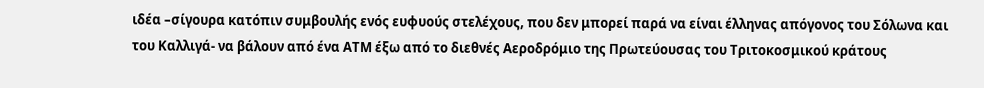ιδέα –σίγουρα κατόπιν συμβουλής ενός ευφυούς στελέχους, που δεν μπορεί παρά να είναι έλληνας απόγονος του Σόλωνα και του Καλλιγά- να βάλουν από ένα ΑΤΜ έξω από το διεθνές Αεροδρόμιο της Πρωτεύουσας του Τριτοκοσμικού κράτους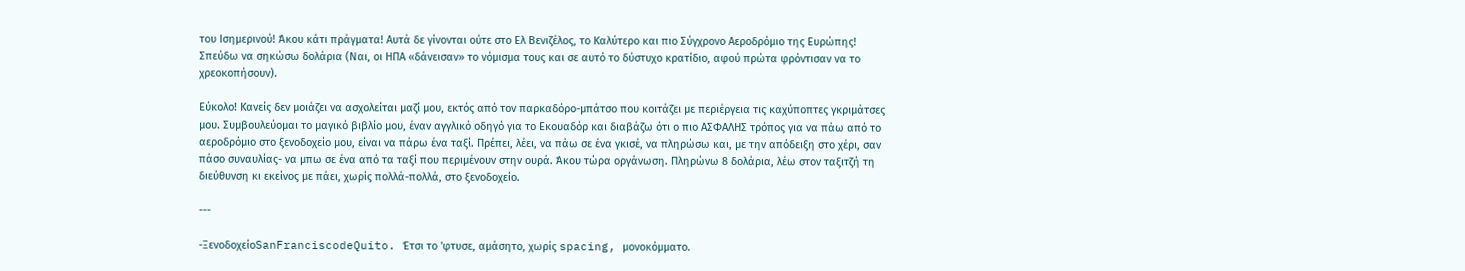του Ισημερινού! Άκου κάτι πράγματα! Αυτά δε γίνονται ούτε στο Ελ Βενιζέλος, το Καλύτερο και πιο Σύγχρονο Αεροδρόμιο της Ευρώπης! Σπεύδω να σηκώσω δολάρια (Ναι, οι ΗΠΑ «δάνεισαν» το νόμισμα τους και σε αυτό το δύστυχο κρατίδιο, αφού πρώτα φρόντισαν να το χρεοκοπήσουν).

Εύκολο! Κανείς δεν μοιάζει να ασχολείται μαζί μου, εκτός από τον παρκαδόρο-μπάτσο που κοιτάζει με περιέργεια τις καχύποπτες γκριμάτσες μου. Συμβουλεύομαι το μαγικό βιβλίο μου, έναν αγγλικό οδηγό για το Εκουαδόρ και διαβάζω ότι ο πιο ΑΣΦΑΛΗΣ τρόπος για να πάω από το αεροδρόμιο στο ξενοδοχείο μου, είναι να πάρω ένα ταξί. Πρέπει, λέει, να πάω σε ένα γκισέ, να πληρώσω και, με την απόδειξη στο χέρι, σαν πάσο συναυλίας- να μπω σε ένα από τα ταξί που περιμένουν στην ουρά. Άκου τώρα οργάνωση. Πληρώνω 8 δολάρια, λέω στον ταξιτζή τη διεύθυνση κι εκείνος με πάει, χωρίς πολλά-πολλά, στο ξενοδοχείο.

---

-ΞενοδοχείοSanFranciscodeQuito. Έτσι το 'φτυσε, αμάσητο, χωρίς spacing, μονοκόμματο.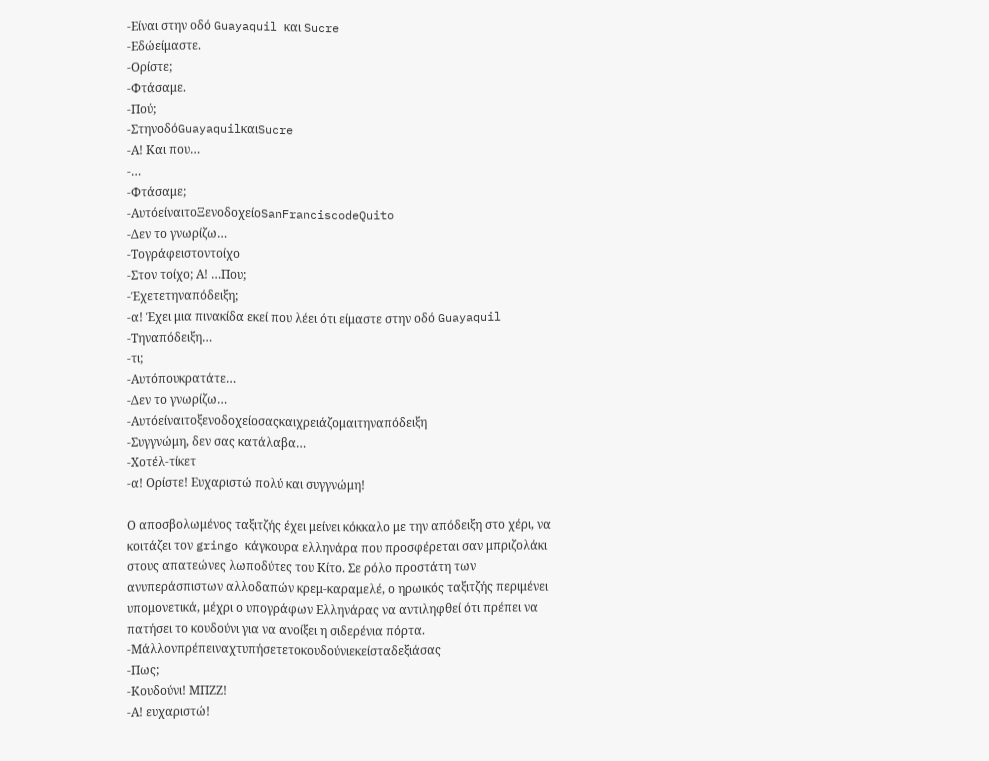-Είναι στην οδό Guayaquil και Sucre
-Εδώείμαστε.
-Ορίστε;
-Φτάσαμε.
-Πού;
-ΣτηνοδόGuayaquilκαιSucre
-Α! Και που…
-…
-Φτάσαμε;
-ΑυτόείναιτοΞενοδοχείοSanFranciscodeQuito
-Δεν το γνωρίζω…
-Τογράφειστοντοίχο
-Στον τοίχο; Α! …Που;
-Έχετετηναπόδειξη;
-α! Έχει μια πινακίδα εκεί που λέει ότι είμαστε στην οδό Guayaquil
-Τηναπόδειξη…
-τι;
-Αυτόπουκρατάτε…
-Δεν το γνωρίζω…
-Αυτόείναιτοξενοδοχείοσαςκαιχρειάζομαιτηναπόδειξη
-Συγγνώμη, δεν σας κατάλαβα…
-Χοτέλ-τίκετ
-α! Ορίστε! Ευχαριστώ πολύ και συγγνώμη!

Ο αποσβολωμένος ταξιτζής έχει μείνει κόκκαλο με την απόδειξη στο χέρι, να κοιτάζει τον gringo κάγκουρα ελληνάρα που προσφέρεται σαν μπριζολάκι στους απατεώνες λωποδύτες του Κίτο. Σε ρόλο προστάτη των ανυπεράσπιστων αλλοδαπών κρεμ-καραμελέ, ο ηρωικός ταξιτζής περιμένει υπομονετικά, μέχρι ο υπογράφων Ελληνάρας να αντιληφθεί ότι πρέπει να πατήσει το κουδούνι για να ανοίξει η σιδερένια πόρτα.
-Μάλλονπρέπειναχτυπήσετετοκουδούνιεκείσταδεξιάσας
-Πως;
-Κουδούνι! ΜΠΖΖ!
-Α! ευχαριστώ!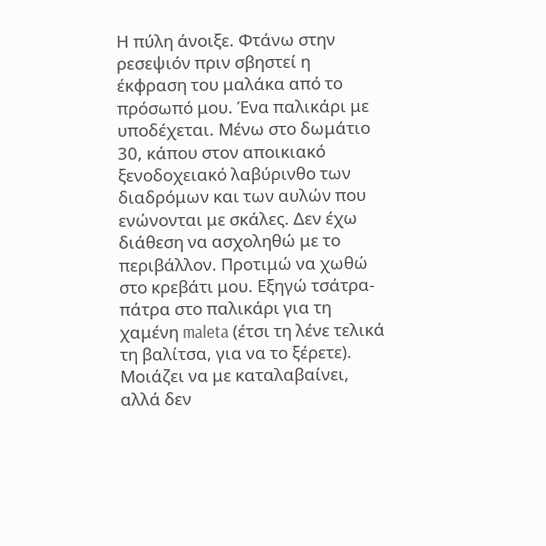Η πύλη άνοιξε. Φτάνω στην ρεσεψιόν πριν σβηστεί η έκφραση του μαλάκα από το πρόσωπό μου. Ένα παλικάρι με υποδέχεται. Μένω στο δωμάτιο 30, κάπου στον αποικιακό ξενοδοχειακό λαβύρινθο των διαδρόμων και των αυλών που ενώνονται με σκάλες. Δεν έχω διάθεση να ασχοληθώ με το περιβάλλον. Προτιμώ να χωθώ στο κρεβάτι μου. Εξηγώ τσάτρα-πάτρα στο παλικάρι για τη χαμένη maleta (έτσι τη λένε τελικά τη βαλίτσα, για να το ξέρετε). Μοιάζει να με καταλαβαίνει, αλλά δεν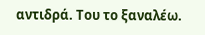αντιδρά. Του το ξαναλέω.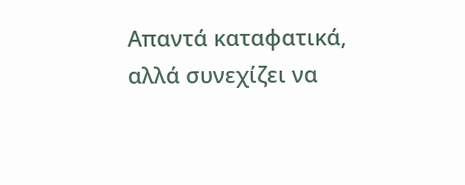Απαντά καταφατικά, αλλά συνεχίζει να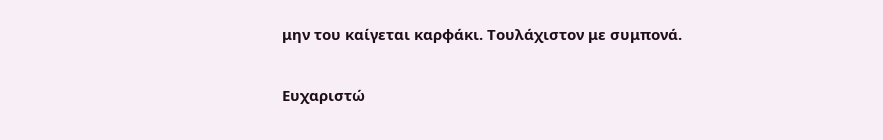μην του καίγεται καρφάκι. Τουλάχιστον με συμπονά.

Ευχαριστώ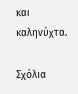και καληνύχτα.

Σχόλια